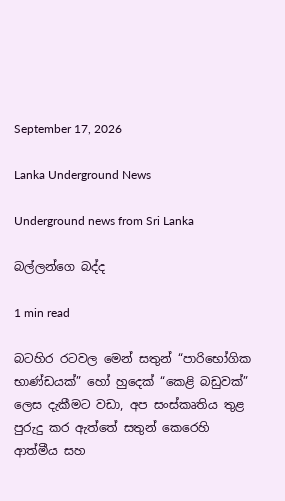September 17, 2026

Lanka Underground News

Underground news from Sri Lanka

බල්ලන්ගෙ බද්ද

1 min read

බටහිර රටවල මෙන් සතුන් “පාරිභෝගික භාණ්ඩයක්” හෝ හුදෙක් “කෙළි බඩුවක්” ලෙස දැකීමට වඩා, අප සංස්කෘතිය තුළ පුරුදු කර ඇත්තේ සතුන් කෙරෙහි ආත්මීය සහ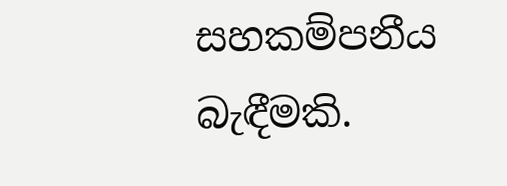සහකම්පනීය බැඳීමකි.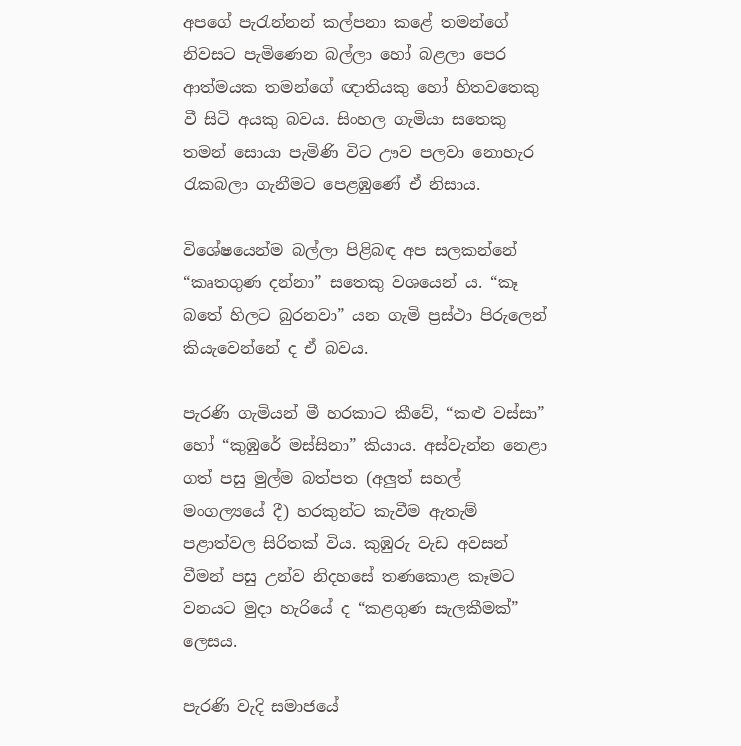අපගේ පැරැන්නන් කල්පනා කළේ තමන්ගේ නිවසට පැමිණෙන බල්ලා හෝ බළලා පෙර ආත්මයක තමන්ගේ ඥාතියකු හෝ හිතවතෙකු වී සිටි අයකු බවය. සිංහල ගැමියා සතෙකු තමන් සොයා පැමිණි විට ඌව පලවා නොහැර රැකබලා ගැනීමට පෙළඹුණේ ඒ නිසාය.

විශේෂයෙන්ම බල්ලා පිළිබඳ අප සලකන්නේ “කෘතගුණ දන්නා” සතෙකු වශයෙන් ය. “කෑ බතේ හිලට බුරනවා” යන ගැමි ප්‍රස්ථා පිරුලෙන් කියැවෙන්නේ ද ඒ බවය.

පැරණි ගැමියන් මී හරකාට කීවේ, “කළු වස්සා” හෝ “කුඹුරේ මස්සිනා” කියාය. අස්වැන්න නෙළා ගත් පසු මුල්ම බත්පත (අලුත් සහල් මංගල්‍යයේ දී) හරකුන්ට කැවීම ඇතැම් පළාත්වල සිරිතක් විය. කුඹුරු වැඩ අවසන් වීමන් පසු උන්ව නිදහසේ තණකොළ කෑමට වනයට මුදා හැරියේ ද “කළගුණ සැලකීමක්” ලෙසය.

පැරණි වැදි සමාජයේ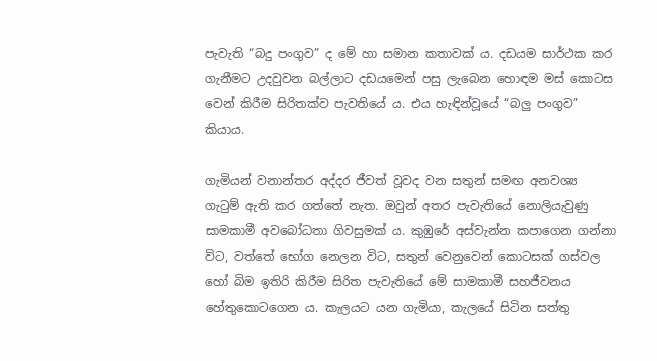පැවැති “බදු පංගුව” ද මේ හා සමාන කතාවක් ය. දඩයම සාර්ථක කර ගැනීමට උදවුවන බල්ලාට දඩයමෙන් පසු ලැබෙන හොඳම මස් කොටස වෙන් කිරීම සිරිතක්ව පැවතියේ ය. එය හැඳින්වූයේ “බලු පංගුව” කියාය.

ගැමියන් වනාන්තර අද්දර ජීවත් වූවද වන සතුන් සමඟ අනවශ්‍ය ගැටුම් ඇති කර ගත්තේ නැත. ඔවුන් අතර පැවැතියේ නොලියැවුණු සාමකාමී අවබෝධතා ගිවසුමක් ය. කුඹුරේ අස්වැන්න කපාගෙන ගන්නා විට, වත්තේ භෝග නෙලන විට, සතුන් වෙනුවෙන් කොටසක් ගස්වල හෝ බිම ඉතිරි කිරීම සිරිත පැවැතියේ මේ සාමකාමී සහජීවනය හේතුකොටගෙන ය. කැලයට යන ගැමියා, කැලයේ සිටින සත්තු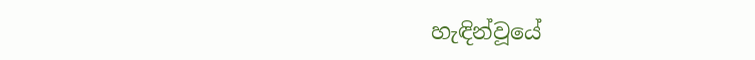හැඳින්වූයේ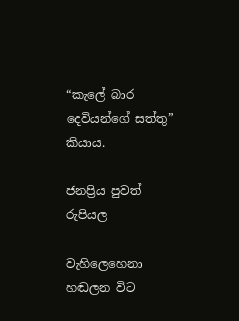“කැලේ බාර දෙවියන්ගේ සත්තු” කියාය.

ජනප්‍රිය පුවත්  රුපියල

වැහිලෙහෙනා හඬලන විට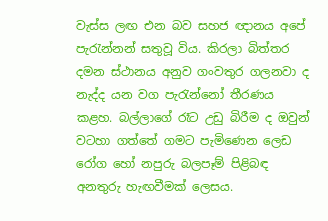වැස්ස ලඟ එන බව සහජ ඥානය අපේ පැරැන්නන් සතුවූ විය. කිරලා බිත්තර දමන ස්ථානය අනුව ගංවතුර ගලනවා ද නැද්ද යන වග පැරැන්නෝ තීරණය කළහ. බල්ලාගේ රෑට උඩු බිරීම ද ඔවුන් වටහා ගත්තේ ගමට පැමිණෙන ලෙඩ රෝග හෝ නපුරු බලපෑම් පිළිබඳ අනතුරු හැඟවීමක් ලෙසය.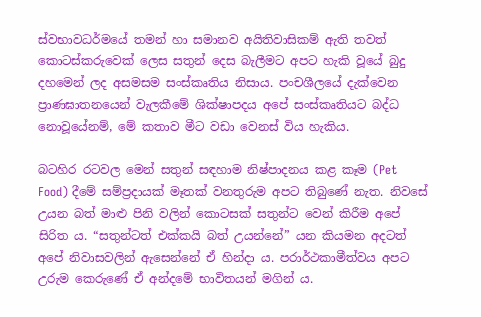ස්වභාවධර්මයේ තමන් හා සමානව අයිතිවාසිකම් ඇති තවත් කොටස්කරුවෙක් ලෙස සතුන් දෙස බැලීමට අපට හැකි වූයේ බුදු දහමෙන් ලද අසමසම සංස්කෘතිය නිසාය. පංචශීලයේ දැක්වෙන ප්‍රාණඝාතනයෙන් වැලකීමේ ශික්ෂාපදය අපේ සංස්කෘතියට බද්ධ නොවූයේනම්, මේ කතාව මීට වඩා වෙනස් විය හැකිය.

බටහිර රටවල මෙන් සතුන් සඳහාම නිෂ්පාදනය කළ කෑම (Pet Food) දීමේ සම්ප්‍රදායක් මෑතක් වනතුරුම අපට තිබුණේ නැත. නිවසේ උයන බත් මාළු පිනි වලින් කොටසක් සතුන්ට වෙන් කිරීම අපේ සිරිත ය. “සතුන්ටත් එක්කයි බත් උයන්නේ” යන කියමන අදටත් අපේ නිවාසවලින් ඇසෙන්නේ ඒ හින්දා ය. පරාර්ථකාමීත්වය අපට උරුම කෙරුණේ ඒ අන්දමේ භාවිතයන් මගින් ය.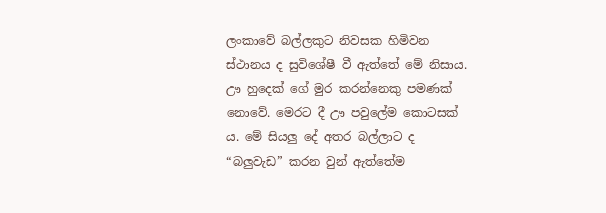ලංකාවේ බල්ලකුට නිවසක හිමිවන ස්ථානය ද සුවිශේෂී වී ඇත්තේ මේ නිසාය. ඌ හුදෙක් ගේ මුර කරන්නෙකු පමණක් නොවේ. මෙරට දී ඌ පවුලේම කොටසක් ය. මේ සියලු දේ අතර බල්ලාට ද “බලුවැඩ” කරන වුන් ඇත්තේම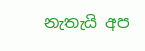නැතැයි අප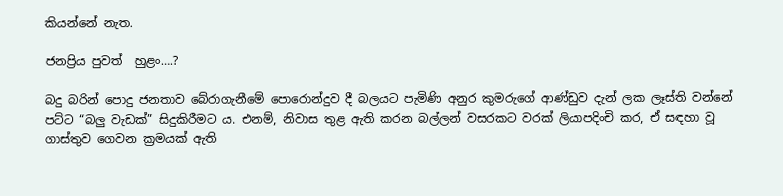කියන්නේ නැත.

ජනප්‍රිය පුවත්  හුළං….?

බදු බරින් පොදු ජනතාව බේරාගැනීමේ පොරොන්දුව දී බලයට පැමිණි අනුර කුමරුගේ ආණ්ඩුව දැන් ලක ලෑස්ති වන්නේ පට්ට “බලු වැඩක්” සිදුකිරීමට ය. එනම්, නිවාස තුළ ඇති කරන බල්ලන් වසරකට වරක් ලියාපදිංචි කර, ඒ සඳහා වූ ගාස්තුව ගෙවන ක්‍රමයක් ඇති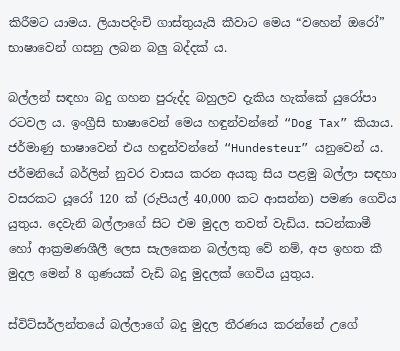කිරීමට යාමය. ලියාපදිංචි ගාස්තුයැයි කීවාට මෙය “වහෙන් ඔරෝ” භාෂාවෙන් ගසනු ලබන බලු බද්දක් ය.

බල්ලන් සඳහා බදු ගහන පුරුද්ද බහුලව දැකිය හැක්කේ යුරෝපා රටවල ය. ඉංග්‍රීසි භාෂාවෙන් මෙය හඳුන්වන්නේ “Dog Tax” කියාය. ජර්මාණු භාෂාවෙන් එය හඳුන්වන්නේ “Hundesteur” යනුවෙන් ය. ජර්මනියේ බර්ලින් නුවර වාසය කරන අයකු සිය පළමු බල්ලා සඳහා වසරකට යූරෝ 120 ක් (රුපියල් 40,000 කට ආසන්න) පමණ ගෙවිය යුතුය. දෙවැනි බල්ලාගේ සිට එම මුදල තවත් වැඩිය. සටන්කාමී හෝ ආක්‍රමණශීලී ලෙස සැලකෙන බල්ලකු වේ නම්, අප ඉහත කී මුදල මෙන් 8 ගුණයක් වැඩි බදු මුදලක් ගෙවිය යුතුය.

ස්විට්සර්ලන්තයේ බල්ලාගේ බදු මුදල තීරණය කරන්නේ උගේ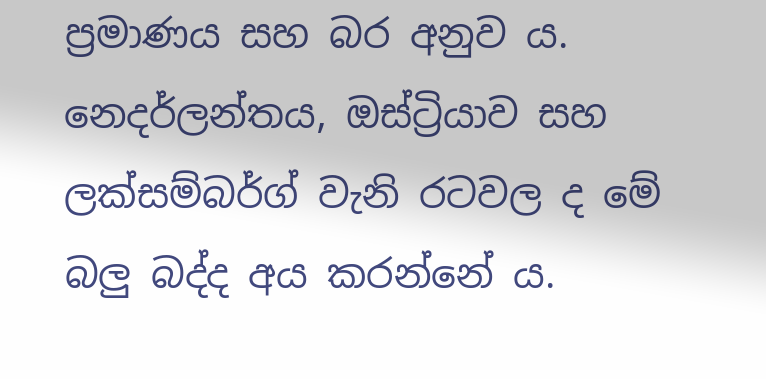ප්‍රමාණය සහ බර අනුව ය. නෙදර්ලන්තය, ඔස්ට්‍රියාව සහ ලක්සම්බර්ග් වැනි රටවල ද මේ බලු බද්ද අය කරන්නේ ය.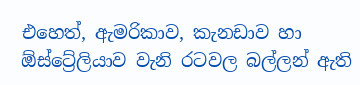එහෙත්, ඇමරිකාව, කැනඩාව හා ඕස්ට්‍රේලියාව වැනි රටවල බල්ලන් ඇති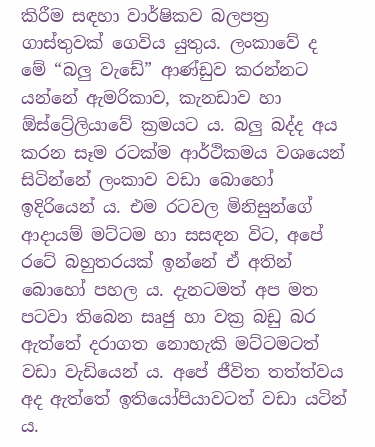කිරීම සඳහා වාර්ෂිකව බලපත්‍ර ගාස්තුවක් ගෙවිය යුතුය. ලංකාවේ ද මේ “බලු වැඩේ” ආණ්ඩුව කරන්නට යන්නේ ඇමරිකාව, කැනඩාව හා ඕස්ට්‍රේලියාවේ ක්‍රමයට ය. බලු බද්ද අය කරන සෑම රටක්ම ආර්ථිකමය වශයෙන් සිටින්නේ ලංකාව වඩා බොහෝ ඉදිරියෙන් ය. එම රටවල මිනිසුන්ගේ ආදායම් මට්ටම හා සසඳන විට, අපේ රටේ බහුතරයක් ඉන්නේ ඒ අතින් බොහෝ පහල ය. දැනටමත් අප මත පටවා තිබෙන සෘජු හා වක්‍ර බඩු බර ඇත්තේ දරාගත නොහැකි මට්ටමටත් වඩා වැඩියෙන් ය. අපේ ජීවිත තත්ත්වය අද ඇත්තේ ඉතියෝපියාවටත් වඩා යටින් ය.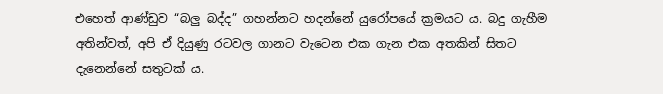එහෙත් ආණ්ඩුව “බලු බද්ද” ගහන්නට හදන්නේ යුරෝපයේ ක්‍රමයට ය. බදු ගැහීම අතින්වත්, අපි ඒ දියුණු රටවල ගානට වැටෙන එක ගැන එක අතකින් සිතට දැනෙන්නේ සතුටක් ය.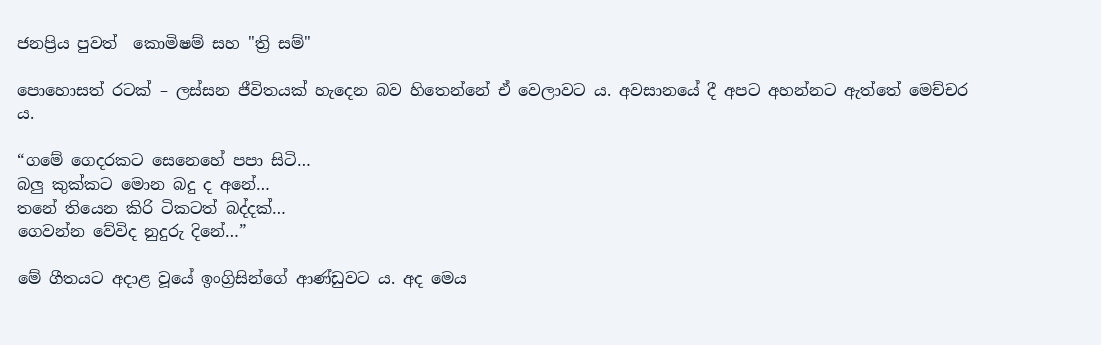ජනප්‍රිය පුවත්  කොමිෂම් සහ "ත්‍රි සම්"

පොහොසත් රටක් – ලස්සන ජීවිතයක් හැදෙන බව හිතෙන්නේ ඒ වෙලාවට ය. අවසානයේ දී අපට අහන්නට ඇත්තේ මෙච්චර ය.

“ගමේ ගෙදරකට සෙනෙහේ පපා සිටි…
බලු කුක්කට මොන බදු ද අනේ…
තනේ තියෙන කිරි ටිකටත් බද්දක්…
ගෙවන්න වේවිද නුදුරු දිනේ…”

මේ ගීතයට අදාළ වූයේ ඉංග්‍රිසින්ගේ ආණ්ඩුවට ය. අද මෙය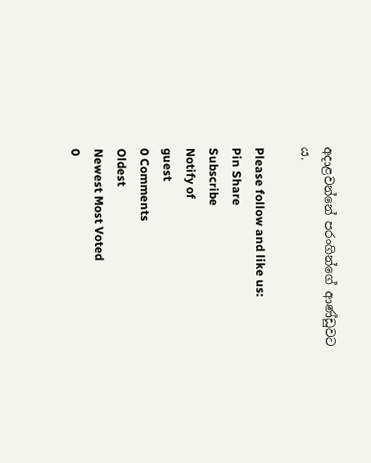අදාළවන්නේ පරංගින්ගේ ආණ්ඩුවට ය.

Please follow and like us:
Pin Share
Subscribe
Notify of
guest
0 Comments
Oldest
Newest Most Voted
0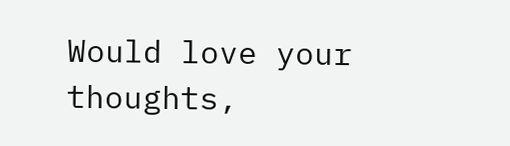Would love your thoughts,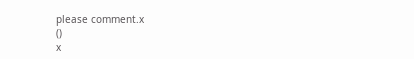please comment.x
()
x